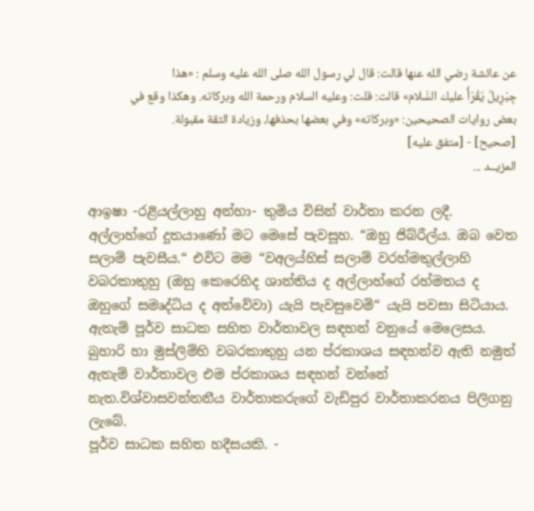عن عائشة رضي الله عنها قالت: قال لي رسول الله صلى الله عليه وسلم : «هذا جِبْرِيلُ يَقْرَأُ عليك السَّلام» قالت: قلت: وعليه السلام ورحمة الله وبركاته. وهكذا وقع في بعض روايات الصحيحين: «وبركاته» وفي بعضها بحذفها، وزيادة الثقة مقبولة.
[صحيح] - [متفق عليه]
المزيــد ...

ආඉෂා -රළියල්ලාහු අන්හා- තුමිය විසින් වාර්තා කරන ලදී. අල්ලාහ්ගේ දූතයාණෝ මට මෙසේ පැවසූහ. “ඔහු ජිබ්රීල්ය. ඔබ වෙත සලාම් පැවසීය.“ එවිට මම “වඅලය්හිස් සලාම් වරහ්මතුල්ලාහි වබරකාතුහු (ඔහු කෙරෙහිද ශාන්තිය ද අල්ලාහ්ගේ රහ්මතය ද ඔහුගේ සමෘද්ධිය ද අත්වේවා) යැයි පැවසුවෙමි“ යැයි පවසා සිටියාය. ඇතැම් පූර්ව සාධක සහිත වාර්තාවල සඳහන් වනුයේ මෙලෙසය. බුහාරි හා මුස්ලිම්හි වබරකාතුහු යන ප්රකාශය සඳහන්ව ඇති නමුත් ඇතැම් වාර්තාවල එම ප්රකාශය සඳහන් වන්නේ නැත.විශ්වාසවන්තනීය වාර්තාකරුගේ වැඩිපුර වාර්තාකරනය පිලිගනු ලැබේ.
පූර්ව සාධක සහිත හදීසයකි. -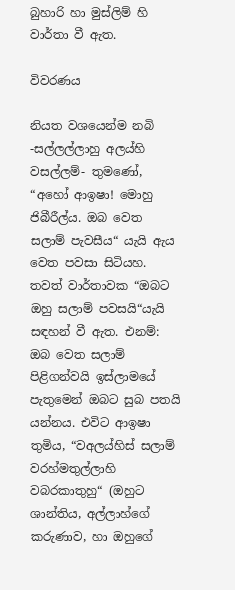බුහාරි හා මුස්ලිම් හි වාර්තා වී ඇත.

විවරණය

නියත වශයෙන්ම නබි -සල්ලල්ලාහු අලය්හි වසල්ලම්- තුමණෝ, “අහෝ ආඉෂා! මොහු ජිබීරීල්ය. ඔබ වෙත සලාම් පැවසීය“ යැයි ඇය වෙත පවසා සිටියහ. තවත් වාර්තාවක “ඔබට ඔහු සලාම් පවසයි“යැයි සඳහන් වී ඇත. එනම්: ඔබ වෙත සලාම් පිළිගන්වයි ඉස්ලාමයේ පැතුමෙන් ඔබට සුබ පතයි යන්නය. එවිට ආඉෂා තුමිය, “වඅලය්හිස් සලාම් වරහ්මතුල්ලාහි වබරකාතුහු“ (ඔහුට ශාන්තිය, අල්ලාහ්ගේ කරුණාව, හා ඔහුගේ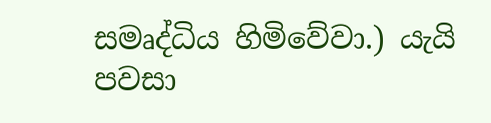සමෘද්ධිය හිමිවේවා.) යැයි පවසා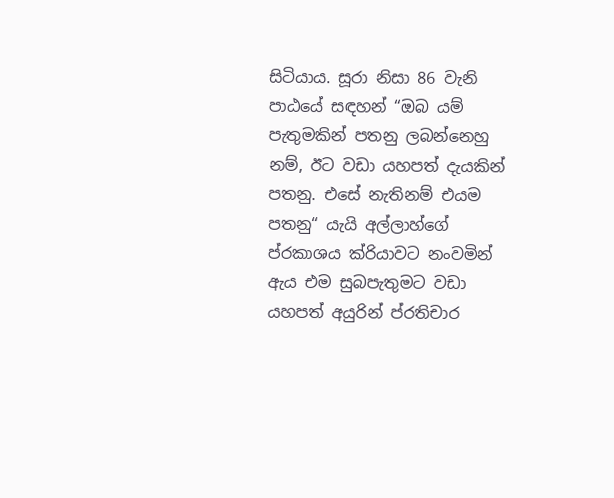සිටියාය. සූරා නිසා 86 වැනි පාඨයේ සඳහන් “ඔබ යම් පැතුමකින් පතනු ලබන්නෙහු නම්, ඊට වඩා යහපත් දැයකින් පතනු. එසේ නැතිනම් එයම පතනු“ යැයි අල්ලාහ්ගේ ප්රකාශය ක්රියාවට නංවමින් ඇය එම සුබපැතුමට වඩා යහපත් අයුරින් ප්රතිචාර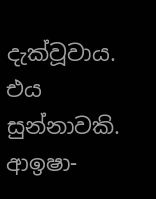දැක්වූවාය. එය සුන්නාවකි. ආඉෂා-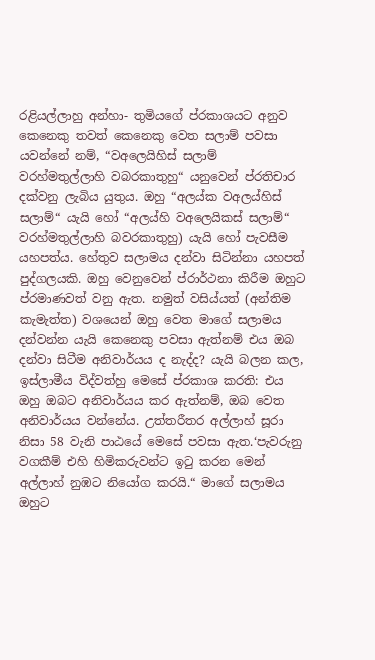රළියල්ලාහු අන්හා- තුමියගේ ප්රකාශයට අනුව කෙනෙකු තවත් කෙනෙකු වෙත සලාම් පවසා යවන්නේ නම්, “වඅලෙයිහිස් සලාම් වරහ්මතුල්ලාහි වබරකාතුහු“ යනුවෙන් ප්රතිචාර දක්වනු ලැබිය යුතුය. ඔහු “අලය්ක වඅලය්හිස් සලාම්“ යැයි හෝ “අලය්හි වඅලෙයිකස් සලාම්“ වරහ්මතුල්ලාහි බවරකාතුහු) යැයි හෝ පැවසීම යහපත්ය. හේතුව සලාමය දන්වා සිටින්නා යහපත් පුද්ගලයකි. ඔහු වෙනුවෙන් ප්රාර්ථනා කිරීම ඔහුට ප්රමාණවත් වනු ඇත. නමුත් වසිය්යත් (අන්තිම කැමැත්ත) වශයෙන් ඔහු වෙත මාගේ සලාමය දන්වන්න යැයි කෙනෙකු පවසා ඇත්නම් එය ඔබ දන්වා සිටීම අනිවාර්යය ද නැද්ද? යැයි බලන කල, ඉස්ලාමීය විද්වත්හු මෙසේ ප්රකාශ කරති: එය ඔහු ඔබට අනිවාර්යය කර ඇත්නම්, ඔබ වෙත අනිවාර්යය වන්නේය. උත්තරීතර අල්ලාහ් සූරා නිසා 58 වැනි පාඨයේ මෙසේ පවසා ඇත.‘පැවරුනු වගකීම් එහි හිමිකරුවන්ට ඉටු කරන මෙන් අල්ලාහ් නුඹට නියෝග කරයි.“ මාගේ සලාමය ඔහුට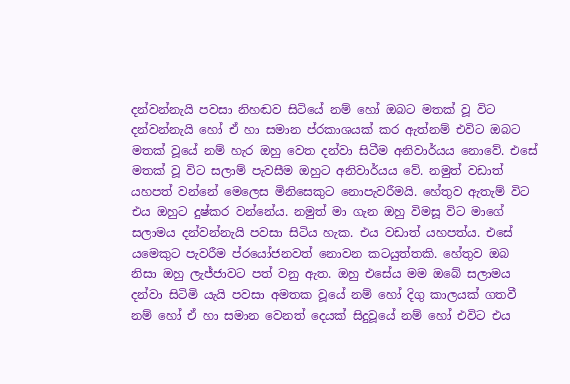දන්වන්නැයි පවසා නිහඬව සිටියේ නම් හෝ ඔබට මතක් වූ විට දන්වන්නැයි හෝ ඒ හා සමාන ප්රකාශයක් කර ඇත්නම් එවිට ඔබට මතක් වූයේ නම් හැර ඔහු වෙත දන්වා සිටීම අනිවාර්යය නොවේ. එසේ මතක් වූ විට සලාම් පැවසීම ඔහුට අනිවාර්යය වේ. නමුත් වඩාත් යහපත් වන්නේ මෙලෙස මිනිසෙකුට නොපැවරීමයි. හේතුව ඇතැම් විට එය ඔහුට දුෂ්කර වන්නේය. නමුත් මා ගැන ඔහු විමසූ විට මාගේ සලාමය දන්වන්නැයි පවසා සිටිය හැක. එය වඩාත් යහපත්ය. එසේ යමෙකුට පැවරීම ප්රයෝජනවත් නොවන කටයුත්තකි. හේතුව ඔබ නිසා ඔහු ලැජ්ජාවට පත් වනු ඇත. ඔහු එසේය මම ඔබේ සලාමය දන්වා සිටිමි යැයි පවසා අමතක වූයේ නම් හෝ දිගු කාලයක් ගතවී නම් හෝ ඒ හා සමාන වෙනත් දෙයක් සිදුවූයේ නම් හෝ එවිට එය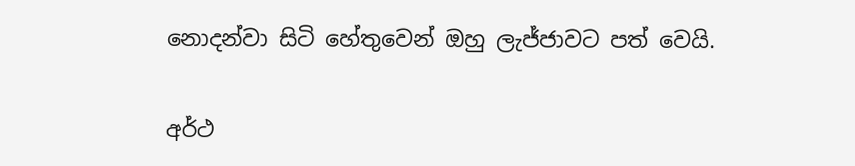නොදන්වා සිටි හේතුවෙන් ඔහු ලැජ්ජාවට පත් වෙයි.

අර්ථ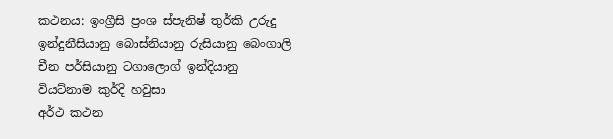කථනය: ඉංග්‍රීසි ප්‍රංශ ස්පැනිෂ් තුර්කි උරුදු ඉන්දුනීසියානු බොස්නියානු රුසියානු බෙංගාලි චීන පර්සියානු ටගාලොග් ඉන්දියානු වියට්නාම කුර්දි හවුසා
අර්ථ කථන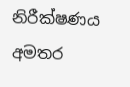නිරීක්ෂණය
අමතර